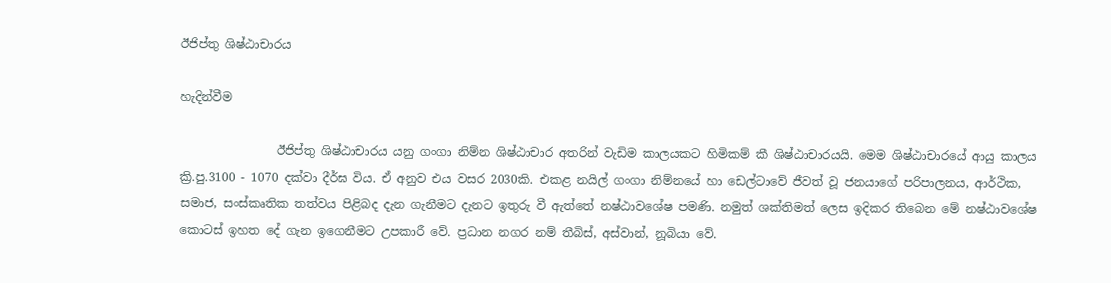ඊජිප්තු ශිෂ්ඨාචාරය

හැදින්වීම

                ඊජිප්තු ශිෂ්ඨාචාරය යනු ගංගා නිම්න ශිෂ්ඨාචාර අතරින් වැඩිම කාලයකට හිමිකම් කී ශිෂ්ඨාචාරයයි. මෙම ශිෂ්ඨාචාරයේ ආයු කාලය ක්‍රි.පු.3100 - 1070 දක්වා දීර්ඝ විය. ඒ අනුව එය වසර 2030කි. එකළ නයිල් ගංගා නිම්නයේ හා ඩෙල්ටාවේ ජීවත් වූ ජනයාගේ පරිපාලනය, ආර්ථික, සමාජ, සංස්කෘතික තත්වය පිළිබද දැන ගැනීමට දැනට ඉතුරු වී ඇත්තේ නෂ්ඨාවශේෂ පමණි. නමුත් ශක්තිමත් ලෙස ඉදිකර තිබෙන මේ නෂ්ඨාවශේෂ කොටස් ඉහත දේ ගැන ඉගෙනීමට උපකාරී වේ. ප්‍රධාන නගර නම් තීබිස්, අස්වාන්, නූබියා වේ.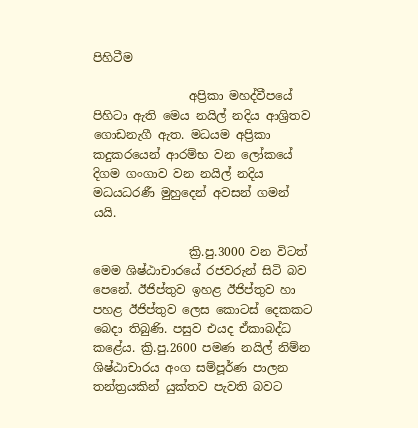පිහිටීම

                අප්‍රිකා මහද්වීපයේ පිහිටා ඇති මෙය නයිල් නදිය ආශ්‍රිතව ගොඩනැගී ඇත. මධයම අප්‍රිකා කදුකරයෙන් ආරම්භ වන ලෝකයේ දිගම ගංගාව වන නයිල් නදිය මධයධරණී මුහුදෙන් අවසන් ගමන් යයි.

                ක්‍රි.පු.3000 වන විටත් මෙම ශිෂ්ඨාචාරයේ රජවරුන් සිටි බව පෙනේ. ඊජිප්තුව ඉහළ ඊජිප්තුව හා පහළ ඊජිප්තුව ලෙස කොටස් දෙකකට බෙදා තිබුණි. පසුව එයද ඒකාබද්ධ කළේය. ක්‍රි.පු.2600 පමණ නයිල් නිම්න ශිෂ්ඨාචාරය අංග සම්පූර්ණ පාලන තන්ත්‍රයකින් යුක්තව පැවති බවට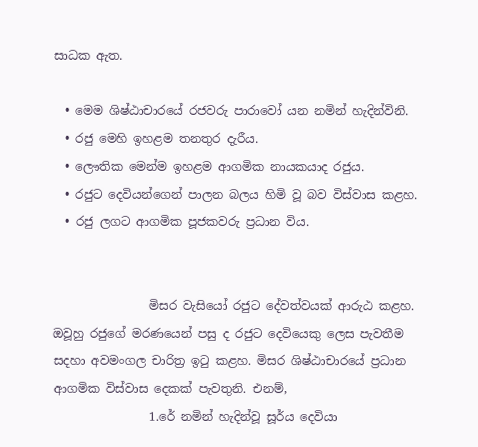සාධක ඇත.

  • මෙම ශිෂ්ඨාචාරයේ රජවරු පාරාවෝ යන නමින් හැදින්විනි.
  • රජු මෙහි ඉහළම තනතුර දැරීය.
  • ලෞතික මෙන්ම ඉහළම ආගමික නායකයාද රජුය.
  • රජුට දෙවියන්ගෙන් පාලන බලය හිමි වූ බව විස්වාස කළහ.
  • රජු ලගට ආගමික පූජකවරු ප්‍රධාන විය.


                මිසර වැසියෝ රජුට දේවත්වයක් ආරුඨ කළහ. ඔවූහු රජුගේ මරණයෙන් පසු ද රජුට දෙවියෙකු ලෙස පැවතීම සදහා අවමංගල චාරිත්‍ර ඉටු කළහ. මිසර ශිෂ්ඨාචාරයේ ප්‍රධාන ආගමික විස්වාස දෙකක් පැවතුනි. එනම්,
                1.රේ නමින් හැදින්වූ සූර්ය දෙවියා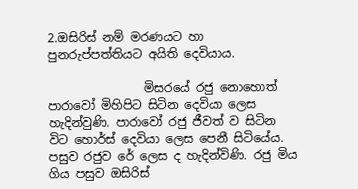2.ඔසිරිස් නම් මරණ‍යට හා පුනරුප්පත්තියට අයිති දෙවියාය.

                මිසරයේ රජු නොහොත් පාරාවෝ මිහිපිට සිටින දෙවියා ලෙස හැදින්වුණි. පාරාවෝ රජු ජීවත් ව සිටින විට හොර්ස් දෙවියා ලෙස පෙනී සිටියේය. පසුව රජුව රේ ලෙස ද හැදින්විණි. රජු මිය ගිය පසුව ඔසිරිස්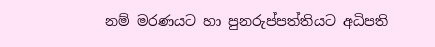නම් මරණ‍යට හා පුනරුප්පත්තියට අධිපති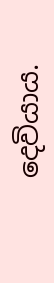දෙවියාය.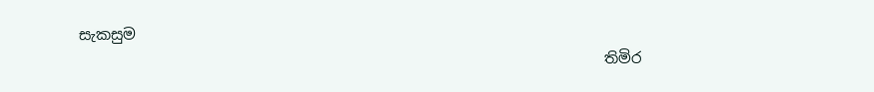සැකසුම
                                                                      තිමිර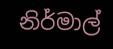නිර්මාල්